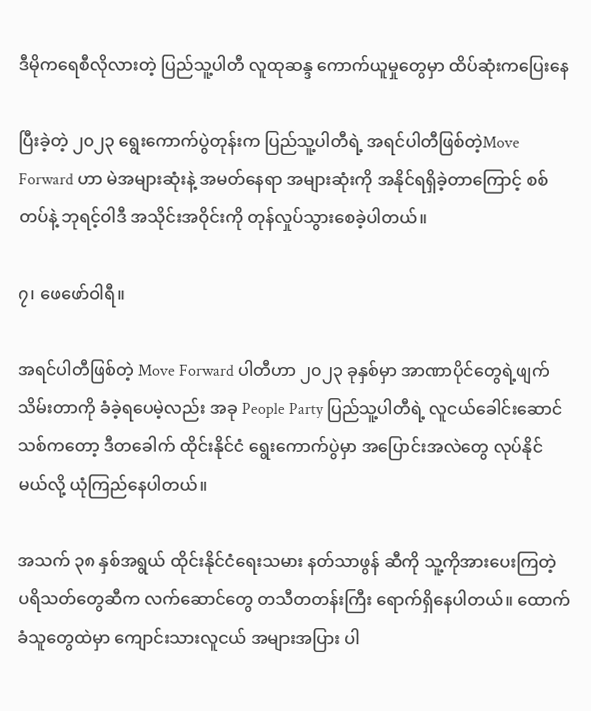ဒီမိုကရေစီလိုလားတဲ့ ပြည်သူ့ပါတီ လူထုဆန္ဒ ကောက်ယူမှုတွေမှာ ထိပ်ဆုံးကပြေးနေ

ပြီးခဲ့တဲ့ ၂၀၂၃ ရွေးကောက်ပွဲတုန်းက ပြည်သူ့ပါတီရဲ့ အရင်ပါတီဖြစ်တဲ့Move Forward ဟာ မဲအများဆုံးနဲ့ အမတ်နေရာ အများဆုံးကို အနိုင်ရရှိခဲ့တာကြောင့် စစ်တပ်နဲ့ ဘုရင့်ဝါဒီ အသိုင်းအဝိုင်းကို တုန်လှုပ်သွားစေခဲ့ပါတယ်။

၇၊ ဖေဖော်ဝါရီ။

အရင်ပါတီဖြစ်တဲ့ Move Forward ပါတီဟာ ၂၀၂၃ ခုနှစ်မှာ အာဏာပိုင်တွေရဲ့ဖျက်သိမ်းတာကို ခံခဲ့ရပေမဲ့လည်း အခု People Party ပြည်သူ့ပါတီရဲ့ လူငယ်ခေါင်းဆောင်သစ်ကတော့ ဒီတခေါက် ထိုင်းနိုင်ငံ ရွေးကောက်ပွဲမှာ အပြောင်းအလဲတွေ လုပ်နိုင်မယ်လို့ ယုံကြည်နေပါတယ်။

အသက် ၃၈ နှစ်အရွယ် ထိုင်းနိုင်ငံရေးသမား နတ်သာဖွန် ဆီကို သူ့ကိုအားပေးကြတဲ့ ပရိသတ်တွေဆီက လက်ဆောင်တွေ တသီတတန်းကြီး ရောက်ရှိနေပါတယ်။ ထောက်ခံသူတွေထဲမှာ ကျောင်းသားလူငယ် အများအပြား ပါ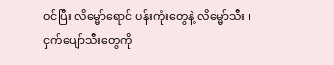ဝင်ပြီး လိမ္မော်ရောင် ပန်းကုံးတွေနဲ့ လိမ္မော်သီး ၊ ငှက်ပျော်သီးတွေကို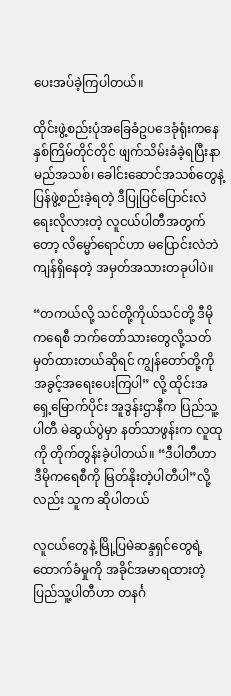ပေးအပ်ခဲ့ကြပါတယ်။

ထိုင်းဖွဲ့စည်းပုံအခြေခံဥပဒေခုံရုံးကနေ နှစ်ကြိမ်တိုင်တိုင် ဖျက်သိမ်းခံခဲ့ရပြီးနာမည်အသစ်၊ ခေါင်းဆောင်အသစ်တွေနဲ့ ပြန်ဖွဲ့စည်းခဲ့ရတဲ့ ဒီပြုပြင်ပြောင်းလဲရေးလိုလားတဲ့ လူငယ်ပါတီအတွက်တော့ လိမ္မော်ရောင်ဟာ မပြောင်းလဲဘဲ ကျန်ရှိနေတဲ့ အမှတ်အသားတခုပါပဲ။

“တကယ်လို့ သင်တို့ကိုယ်သင်တို့ ဒီမိုကရေစီ ဘက်တော်သားတွေလို့သတ်မှတ်ထားတယ်ဆိုရင် ကျွန်တော်တို့ကို အခွင့်အရေးပေးကြပါ” လို့ ထိုင်းအရှေ့မြောက်ပိုင်း အူဒွန်းဌာနီက ပြည်သူ့ပါတီ မဲဆွယ်ပွဲမှာ နတ်သာဖွန်းက လူထုကို တိုက်တွန်းခဲ့ပါတယ်။ “ဒီပါတီဟာ ဒီမိုကရေစီကို မြတ်နိုးတဲ့ပါတီပါ”လို့လည်း သူက ဆိုပါတယ်

လူငယ်တွေနဲ့ မြို့ပြမဲဆန္ဒရှင်တွေရဲ့ ထောက်ခံမှုကို အခိုင်အမာရထားတဲ့ ပြည်သူ့ပါတီဟာ တနင်္ဂ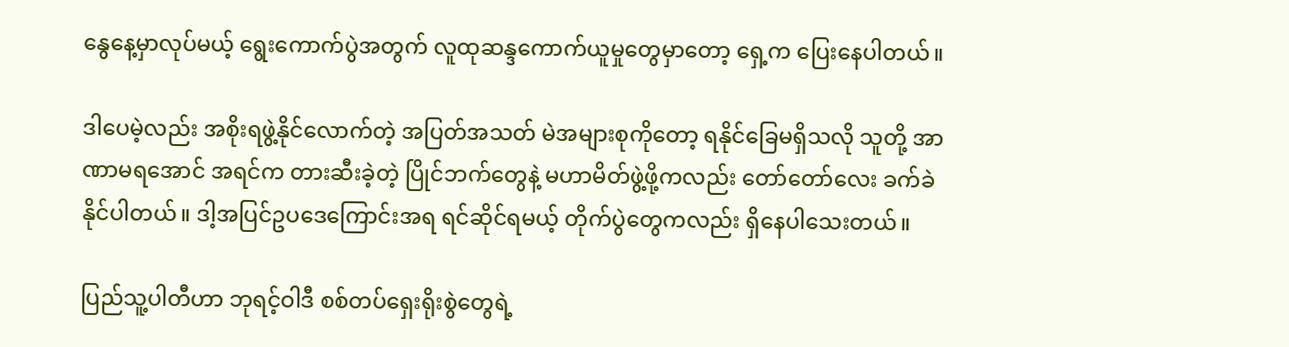နွေနေ့မှာလုပ်မယ့် ရွေးကောက်ပွဲအတွက် လူထုဆန္ဒကောက်ယူမှုတွေမှာတော့ ရှေ့က ပြေးနေပါတယ်။

ဒါပေမဲ့လည်း အစိုးရဖွဲ့နိုင်လောက်တဲ့ အပြတ်အသတ် မဲအများစုကိုတော့ ရနိုင်ခြေမရှိသလို သူတို့ အာဏာမရအောင် အရင်က တားဆီးခဲ့တဲ့ ပြိုင်ဘက်တွေနဲ့ မဟာမိတ်ဖွဲ့ဖို့ကလည်း တော်တော်လေး ခက်ခဲနိုင်ပါတယ်။ ဒါ့အပြင်ဥပဒေကြောင်းအရ ရင်ဆိုင်ရမယ့် တိုက်ပွဲတွေကလည်း ရှိနေပါသေးတယ်။

ပြည်သူ့ပါတီဟာ ဘုရင့်ဝါဒီ စစ်တပ်ရှေးရိုးစွဲတွေရဲ့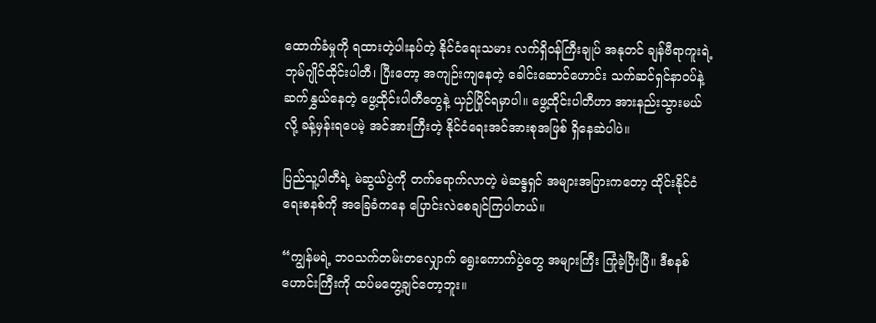ထောက်ခံမှုကို ရထားတဲ့ပါးနပ်တဲ့ နိုင်ငံရေးသမား လက်ရှိဝန်ကြီးချုပ် အနုတင် ချန်ဗီရာကူးရဲ့ ဘုမ်ဂျိုင်ထိုင်းပါတီ၊ ပြီးတော့ အကျဉ်းကျနေတဲ့ ခေါင်းဆောင်ဟောင်း သက်ဆင်ရှင်နာဝပ်နဲ့ ဆက်နွှယ်နေတဲ့ ဖွေ့ထိုင်းပါတီတွေနဲ့ ယှဉ်ပြိုင်ရမှာပါ။ ဖွေ့ထိုင်းပါတီဟာ အားနည်းသွားမယ်လို့ ခန့်မှန်းရပေမဲ့ အင်အားကြီးတဲ့ နိုင်ငံရေးအင်အားစုအဖြစ် ရှိနေဆဲပါပဲ။

ပြည်သူ့ပါတီရဲ့ မဲဆွယ်ပွဲကို တက်ရောက်လာတဲ့ မဲဆန္ဒရှင် အများအပြားကတော့ ထိုင်းနိုင်ငံရေးစနစ်ကို အခြေခံကနေ ပြောင်းလဲစေချင်ကြပါတယ်။

“ကျွန်မရဲ့ ဘဝသက်တမ်းတလျှောက် ရွေးကောက်ပွဲတွေ အများကြီး ကြုံခဲ့ပြီးပြီ။ ဒီစနစ်ဟောင်းကြီးကို ထပ်မတွေ့ချင်တော့ဘူး။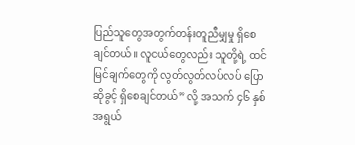ပြည်သူတွေအတွက်တန်းတူညီမျှမှု ရှိစေချင်တယ်။ လူငယ်တွေလည်း သူတို့ရဲ့ ထင်မြင်ချက်တွေကို လွတ်လွတ်လပ်လပ် ပြောဆိုခွင့် ရှိစေချင်တယ်” လို့ အသက် ၄၆ နှစ်အရွယ်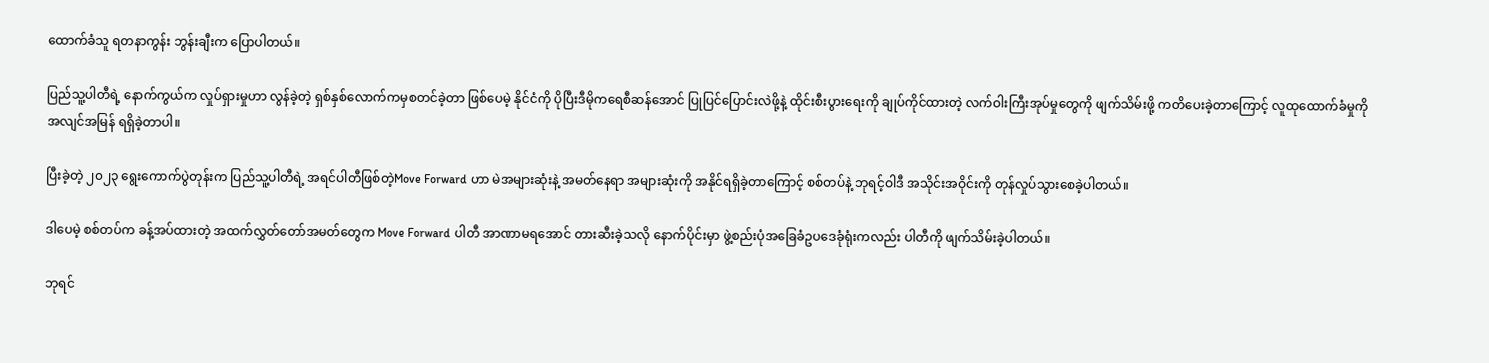ထောက်ခံသူ ရတနာကွန်း ဘွန်းချီးက ပြောပါတယ်။

ပြည်သူ့ပါတီရဲ့ နောက်ကွယ်က လှုပ်ရှားမှုဟာ လွန်ခဲ့တဲ့ ရှစ်နှစ်လောက်ကမှစတင်ခဲ့တာ ဖြစ်ပေမဲ့ နိုင်ငံကို ပိုပြီးဒီမိုကရေစီဆန်အောင် ပြုပြင်ပြောင်းလဲဖို့နဲ့ ထိုင်းစီးပွားရေးကို ချုပ်ကိုင်ထားတဲ့ လက်ဝါးကြီးအုပ်မှုတွေကို ဖျက်သိမ်းဖို့ ကတိပေးခဲ့တာကြောင့် လူထုထောက်ခံမှုကို အလျင်အမြန် ရရှိခဲ့တာပါ။

ပြီးခဲ့တဲ့ ၂၀၂၃ ရွေးကောက်ပွဲတုန်းက ပြည်သူ့ပါတီရဲ့ အရင်ပါတီဖြစ်တဲ့Move Forward ဟာ မဲအများဆုံးနဲ့ အမတ်နေရာ အများဆုံးကို အနိုင်ရရှိခဲ့တာကြောင့် စစ်တပ်နဲ့ ဘုရင့်ဝါဒီ အသိုင်းအဝိုင်းကို တုန်လှုပ်သွားစေခဲ့ပါတယ်။

ဒါပေမဲ့ စစ်တပ်က ခန့်အပ်ထားတဲ့ အထက်လွှတ်တော်အမတ်တွေက Move Forward ပါတီ အာဏာမရအောင် တားဆီးခဲ့သလို နောက်ပိုင်းမှာ ဖွဲ့စည်းပုံအခြေခံဥပဒေခုံရုံးကလည်း ပါတီကို ဖျက်သိမ်းခဲ့ပါတယ်။

ဘုရင်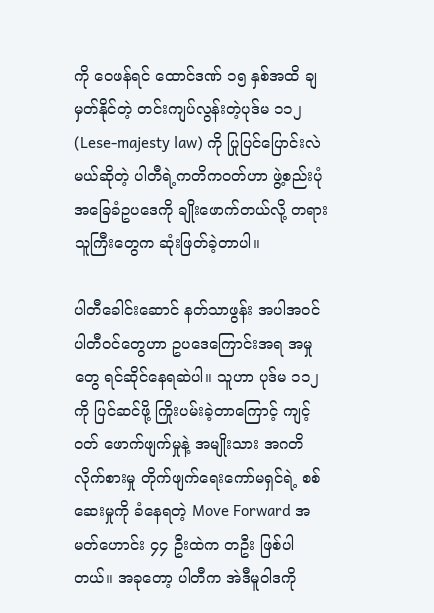ကို ဝေဖန်ရင် ထောင်ဒဏ် ၁၅ နှစ်အထိ ချမှတ်နိုင်တဲ့ တင်းကျပ်လွန်းတဲ့ပုဒ်မ ၁၁၂ (Lese-majesty law) ကို ပြုပြင်ပြောင်းလဲမယ်ဆိုတဲ့ ပါတီရဲ့ကတိကဝတ်ဟာ ဖွဲ့စည်းပုံအခြေခံဥပဒေကို ချိုးဖောက်တယ်လို့ တရားသူကြီးတွေက ဆုံးဖြတ်ခဲ့တာပါ။

ပါတီခေါင်းဆောင် နတ်သာဖွန်း အပါအဝင် ပါတီဝင်တွေဟာ ဥပဒေကြောင်းအရ အမှုတွေ ရင်ဆိုင်နေရဆဲပါ။ သူဟာ ပုဒ်မ ၁၁၂ ကို ပြင်ဆင်ဖို့ ကြိုးပမ်းခဲ့တာကြောင့် ကျင့်ဝတ် ဖောက်ဖျက်မှုနဲ့ အမျိုးသား အဂတိလိုက်စားမှု တိုက်ဖျက်ရေးကော်မရှင်ရဲ့ စစ်ဆေးမှုကို ခံနေရတဲ့ Move Forward အမတ်ဟောင်း ၄၄ ဦးထဲက တဦး ဖြစ်ပါတယ်။ အခုတော့ ပါတီက အဲဒီမူဝါဒကို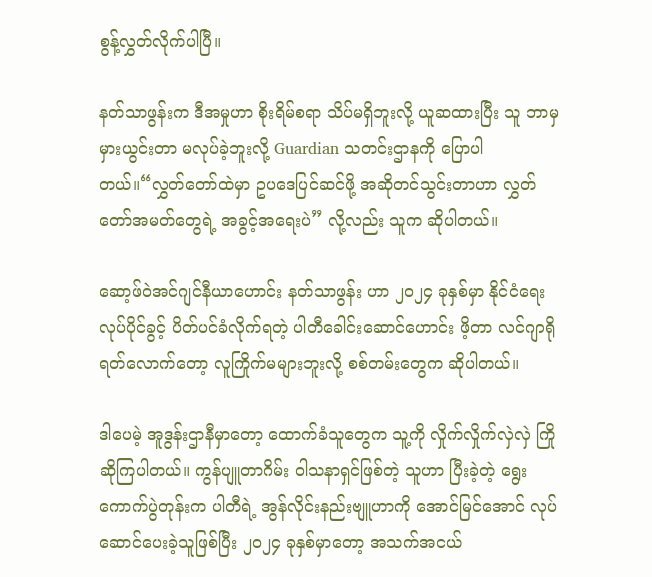စွန့်လွှတ်လိုက်ပါပြီ။

နတ်သာဖွန်းက ဒီအမှုဟာ စိုးရိမ်စရာ သိပ်မရှိဘူးလို့ ယူဆထားပြီး သူ ဘာမှမှားယွင်းတာ မလုပ်ခဲ့ဘူးလို့ Guardian သတင်းဌာနကို ပြောပါတယ်။“လွှတ်တော်ထဲမှာ ဥပဒေပြင်ဆင်ဖို့ အဆိုတင်သွင်းတာဟာ လွှတ်တော်အမတ်တွေရဲ့ အခွင့်အရေးပဲ” လို့လည်း သူက ဆိုပါတယ်။

ဆော့ဖ်ဝဲအင်ဂျင်နီယာဟောင်း နတ်သာဖွန်း ဟာ ၂၀၂၄ ခုနှစ်မှာ နိုင်ငံရေးလုပ်ပိုင်ခွင့် ပိတ်ပင်ခံလိုက်ရတဲ့ ပါတီခေါင်းဆောင်ဟောင်း ဖိ့တာ လင်ဂျာရိုရတ်လောက်တော့ လူကြိုက်မများဘူးလို့ စစ်တမ်းတွေက ဆိုပါတယ်။

ဒါပေမဲ့ အူဒွန်းဌာနီမှာတော့ ထောက်ခံသူတွေက သူ့ကို လှိုက်လှိုက်လှဲလှဲ ကြိုဆိုကြပါတယ်။ ကွန်ပျူတာဂိမ်း ဝါသနာရှင်ဖြစ်တဲ့ သူဟာ ပြီးခဲ့တဲ့ ရွေးကောက်ပွဲတုန်းက ပါတီရဲ့ အွန်လိုင်းနည်းဗျူဟာကို အောင်မြင်အောင် လုပ်ဆောင်ပေးခဲ့သူဖြစ်ပြီး ၂၀၂၄ ခုနှစ်မှာတော့ အသက်အငယ်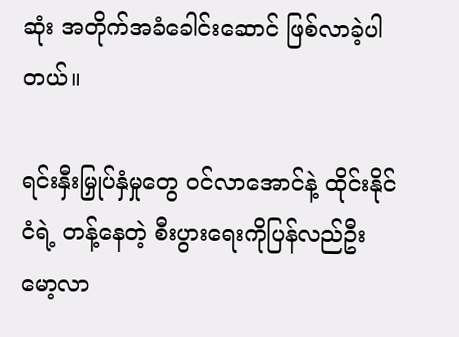ဆုံး အတိုက်အခံခေါင်းဆောင် ဖြစ်လာခဲ့ပါတယ်။

ရင်းနှီးမြှုပ်နှံမှုတွေ ဝင်လာအောင်နဲ့ ထိုင်းနိုင်ငံရဲ့ တန့်နေတဲ့ စီးပွားရေးကိုပြန်လည်ဦးမော့လာ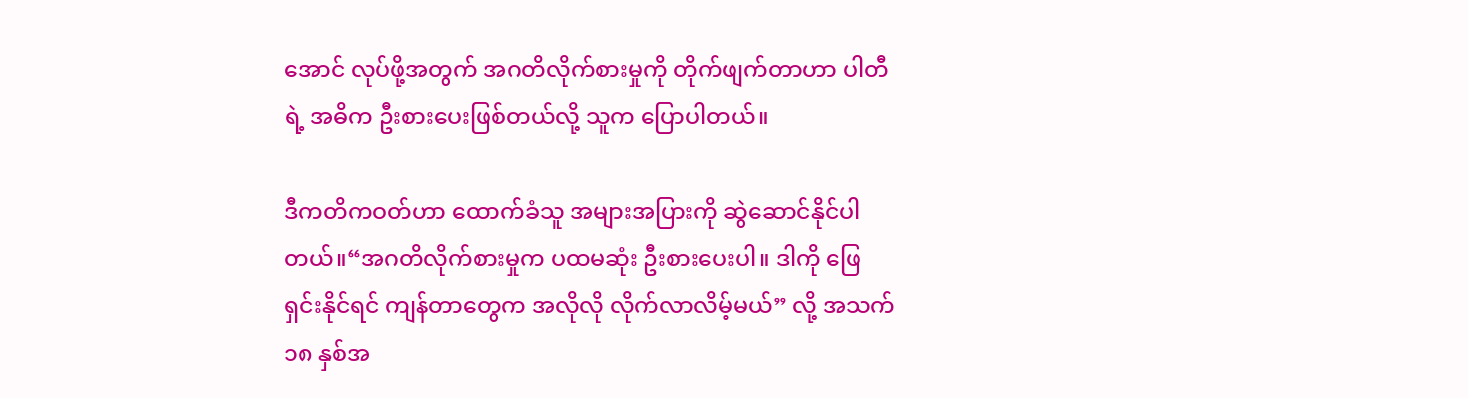အောင် လုပ်ဖို့အတွက် အဂတိလိုက်စားမှုကို တိုက်ဖျက်တာဟာ ပါတီရဲ့ အဓိက ဦးစားပေးဖြစ်တယ်လို့ သူက ပြောပါတယ်။

ဒီကတိကဝတ်ဟာ ထောက်ခံသူ အများအပြားကို ဆွဲဆောင်နိုင်ပါတယ်။“အဂတိလိုက်စားမှုက ပထမဆုံး ဦးစားပေးပါ။ ဒါကို ဖြေရှင်းနိုင်ရင် ကျန်တာတွေက အလိုလို လိုက်လာလိမ့်မယ်” လို့ အသက် ၁၈ နှစ်အ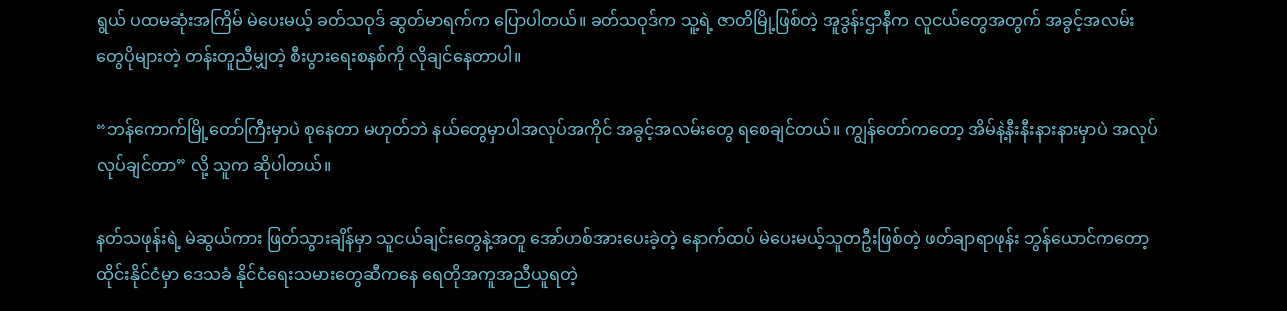ရွယ် ပထမဆုံးအကြိမ် မဲပေးမယ့် ခတ်သဝုဒ် ဆွတ်မာရက်က ပြောပါတယ်။ ခတ်သဝုဒ်က သူ့ရဲ့ ဇာတိမြို့ဖြစ်တဲ့ အူဒွန်းဌာနီက လူငယ်တွေအတွက် အခွင့်အလမ်းတွေပိုများတဲ့ တန်းတူညီမျှတဲ့ စီးပွားရေးစနစ်ကို လိုချင်နေတာပါ။

“ဘန်ကောက်မြို့တော်ကြီးမှာပဲ စုနေတာ မဟုတ်ဘဲ နယ်တွေမှာပါအလုပ်အကိုင် အခွင့်အလမ်းတွေ ရစေချင်တယ်။ ကျွန်တော်ကတော့ အိမ်နဲ့နီးနီးနားနားမှာပဲ အလုပ်လုပ်ချင်တာ” လို့ သူက ဆိုပါတယ်။

နတ်သဖုန်းရဲ့ မဲဆွယ်ကား ဖြတ်သွားချိန်မှာ သူငယ်ချင်းတွေနဲ့အတူ အော်ဟစ်အားပေးခဲ့တဲ့ နောက်ထပ် မဲပေးမယ့်သူတဦးဖြစ်တဲ့ ဖတ်ချာရာဖုန်း ဘွန်ယောင်ကတော့ ထိုင်းနိုင်ငံမှာ ဒေသခံ နိုင်ငံရေးသမားတွေဆီကနေ ရေတိုအကူအညီယူရတဲ့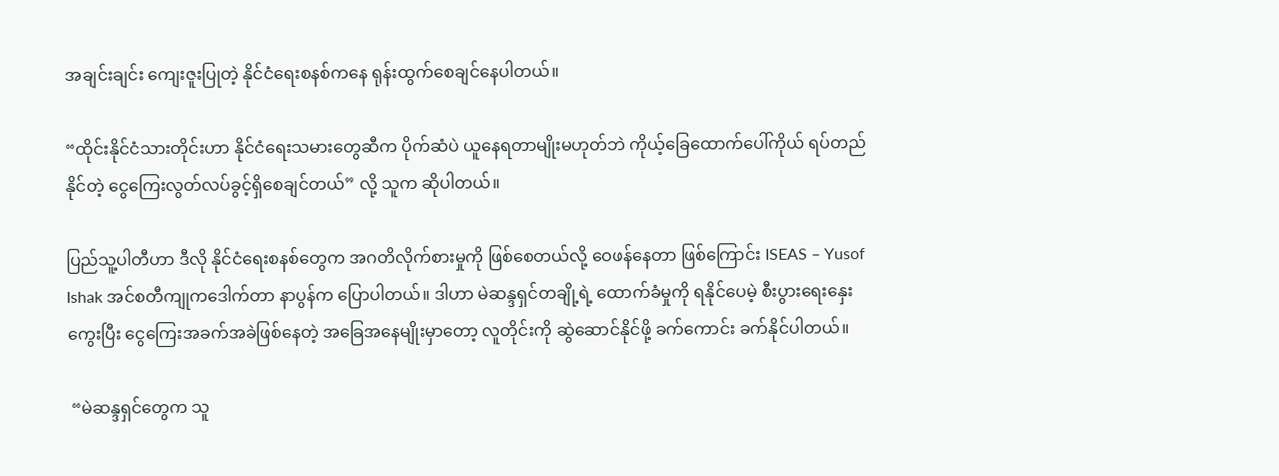အချင်းချင်း ကျေးဇူးပြုတဲ့ နိုင်ငံရေးစနစ်ကနေ ရုန်းထွက်စေချင်နေပါတယ်။

“ထိုင်းနိုင်ငံသားတိုင်းဟာ နိုင်ငံရေးသမားတွေဆီက ပိုက်ဆံပဲ ယူနေရတာမျိုးမဟုတ်ဘဲ ကိုယ့်ခြေထောက်ပေါ်ကိုယ် ရပ်တည်နိုင်တဲ့ ငွေကြေးလွတ်လပ်ခွင့်ရှိစေချင်တယ်” လို့ သူက ဆိုပါတယ်။

ပြည်သူ့ပါတီဟာ ဒီလို နိုင်ငံရေးစနစ်တွေက အဂတိလိုက်စားမှုကို ဖြစ်စေတယ်လို့ ဝေဖန်နေတာ ဖြစ်ကြောင်း ISEAS – Yusof Ishak အင်စတီကျုကဒေါက်တာ နာပွန်က ပြောပါတယ်။ ဒါဟာ မဲဆန္ဒရှင်တချို့ရဲ့ ထောက်ခံမှုကို ရနိုင်ပေမဲ့ စီးပွားရေးနှေးကွေးပြီး ငွေကြေးအခက်အခဲဖြစ်နေတဲ့ အခြေအနေမျိုးမှာတော့ လူတိုင်းကို ဆွဲဆောင်နိုင်ဖို့ ခက်ကောင်း ခက်နိုင်ပါတယ်။

 “မဲဆန္ဒရှင်တွေက သူ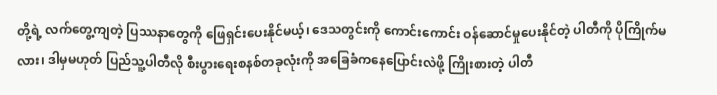တို့ရဲ့ လက်တွေ့ကျတဲ့ ပြဿနာတွေကို ဖြေရှင်းပေးနိုင်မယ့်၊ ဒေသတွင်းကို ကောင်းကောင်း ဝန်ဆောင်မှုပေးနိုင်တဲ့ ပါတီကို ပိုကြိုက်မလား၊ ဒါမှမဟုတ် ပြည်သူ့ပါတီလို စီးပွားရေးစနစ်တခုလုံးကို အခြေခံကနေပြောင်းလဲဖို့ ကြိုးစားတဲ့ ပါတီ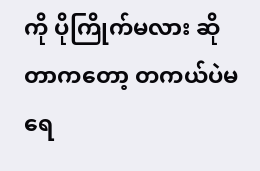ကို ပိုကြိုက်မလား ဆိုတာကတော့ တကယ်ပဲမရေ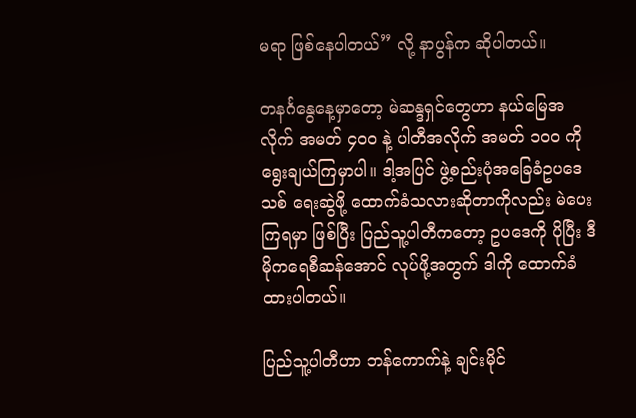မရာ ဖြစ်နေပါတယ်” လို့ နာပွန်က ဆိုပါတယ်။

တနင်္ဂနွေနေ့မှာတော့ မဲဆန္ဒရှင်တွေဟာ နယ်မြေအလိုက် အမတ် ၄၀၀ နဲ့ ပါတီအလိုက် အမတ် ၁၀၀ ကို ရွေးချယ်ကြမှာပါ။ ဒါ့အပြင် ဖွဲ့စည်းပုံအခြေခံဥပဒေသစ် ရေးဆွဲဖို့ ထောက်ခံသလားဆိုတာကိုလည်း မဲပေးကြရမှာ ဖြစ်ပြီး ပြည်သူ့ပါတီကတော့ ဥပဒေကို ပိုပြီး ဒီမိုကရေစီဆန်အောင် လုပ်ဖို့အတွက် ဒါကို ထောက်ခံထားပါတယ်။

ပြည်သူ့ပါတီဟာ ဘန်ကောက်နဲ့ ချင်းမိုင်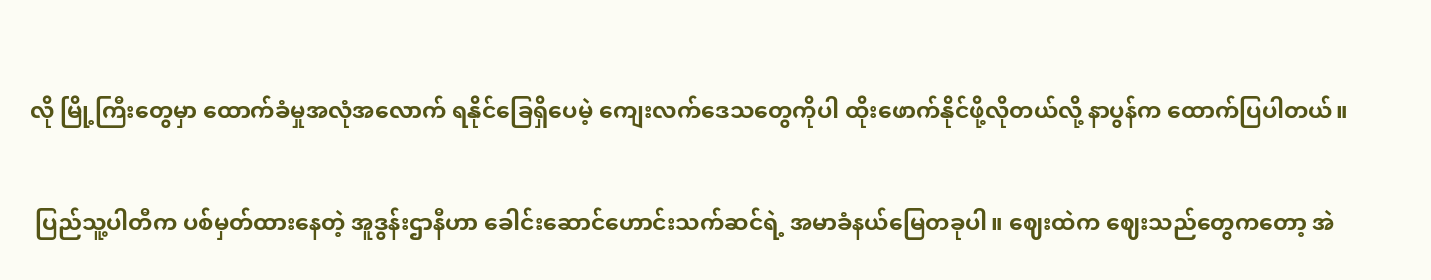လို မြို့ကြီးတွေမှာ ထောက်ခံမှုအလုံအလောက် ရနိုင်ခြေရှိပေမဲ့ ကျေးလက်ဒေသတွေကိုပါ ထိုးဖောက်နိုင်ဖို့လိုတယ်လို့ နာပွန်က ထောက်ပြပါတယ်။

 ပြည်သူ့ပါတီက ပစ်မှတ်ထားနေတဲ့ အူဒွန်းဌာနီဟာ ခေါင်းဆောင်ဟောင်းသက်ဆင်ရဲ့ အမာခံနယ်မြေတခုပါ။ ဈေးထဲက ဈေးသည်တွေကတော့ အဲ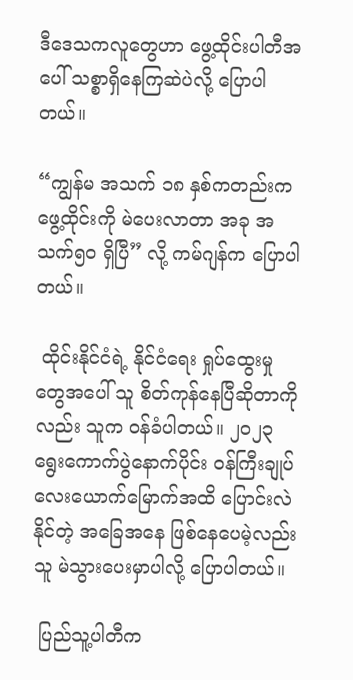ဒီဒေသကလူတွေဟာ ဖွေ့ထိုင်းပါတီအပေါ် သစ္စာရှိနေကြဆဲပဲလို့ ပြောပါတယ်။

“ကျွန်မ အသက် ၁၈ နှစ်ကတည်းက ဖွေ့ထိုင်းကို မဲပေးလာတာ အခု အသက်၅၀ ရှိပြီ” လို့ ကမ်ဂျန်က ပြောပါတယ်။

 ထိုင်းနိုင်ငံရဲ့ နိုင်ငံရေး ရှုပ်ထွေးမှုတွေအပေါ် သူ စိတ်ကုန်နေပြီဆိုတာကိုလည်း သူက ဝန်ခံပါတယ်။ ၂၀၂၃ ရွေးကောက်ပွဲနောက်ပိုင်း ဝန်ကြီးချုပ်လေးယောက်မြောက်အထိ ပြောင်းလဲနိုင်တဲ့ အခြေအနေ ဖြစ်နေပေမဲ့လည်းသူ မဲသွားပေးမှာပါလို့ ပြောပါတယ်။

 ပြည်သူ့ပါတီက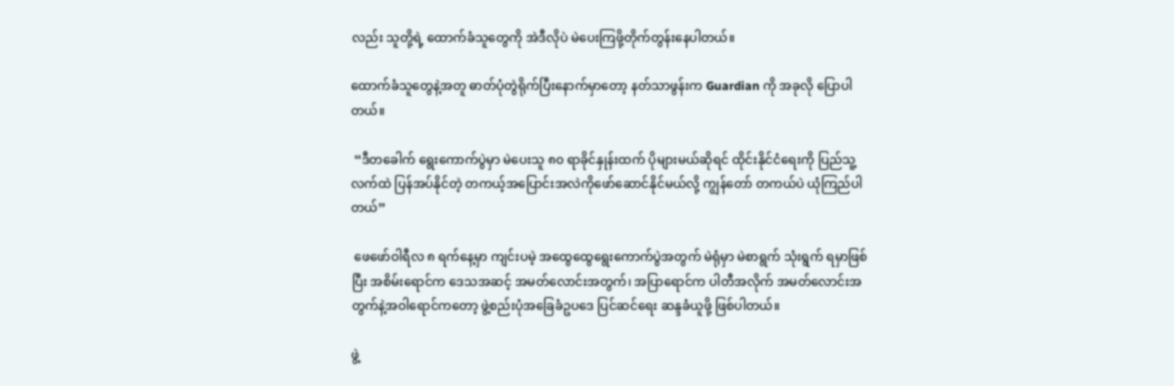လည်း သူတို့ရဲ့ ထောက်ခံသူတွေကို အဲဒီလိုပဲ မဲပေးကြဖို့တိုက်တွန်းနေပါတယ်။

ထောက်ခံသူတွေနဲ့အတူ ဓာတ်ပုံတွဲရိုက်ပြီးနောက်မှာတော့ နတ်သာဖွန်းက Guardian ကို အခုလို ပြောပါတယ်။

 “ဒီတခေါက် ရွေးကောက်ပွဲမှာ မဲပေးသူ ၈၀ ရာခိုင်နှုန်းထက် ပိုများမယ်ဆိုရင် ထိုင်းနိုင်ငံရေးကို ပြည်သူ့လက်ထဲ ပြန်အပ်နိုင်တဲ့ တကယ့်အပြောင်းအလဲကိုဖော်ဆောင်နိုင်မယ်လို့ ကျွန်တော် တကယ်ပဲ ယုံကြည်ပါတယ်”

 ဖေဖော်ဝါရီလ ၈ ရက်နေ့မှာ ကျင်းပမဲ့ အထွေထွေရွေးကောက်ပွဲအတွက် မဲရုံမှာ မဲစာရွက် သုံးရွက် ရမှာဖြစ်ပြီး အစိမ်းရောင်က ဒေသအဆင့် အမတ်လောင်းအတွက်၊ အပြာရောင်က ပါတီအလိုက် အမတ်လောင်းအတွက်နဲ့အဝါရောင်ကတော့ ဖွဲ့စည်းပုံအခြေခံဥပဒေ ပြင်ဆင်ရေး ဆန္ဒခံယူဖို့ ဖြစ်ပါတယ်။

ဖွဲ့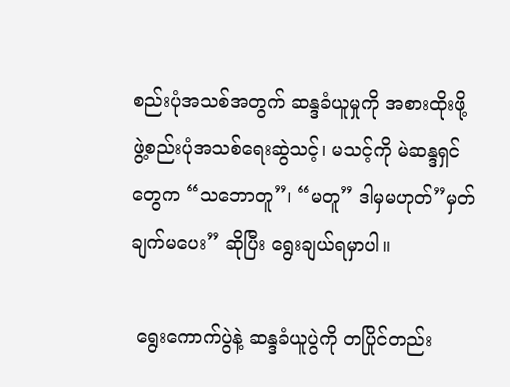စည်းပုံအသစ်အတွက် ဆန္ဒခံယူမှုကို အစားထိုးဖို့ ဖွဲ့စည်းပုံအသစ်ရေးဆွဲသင့်၊ မသင့်ကို မဲဆန္ဒရှင်တွေက “သဘောတူ”၊ “မတူ” ဒါမှမဟုတ်”မှတ်ချက်မပေး” ဆိုပြီး ရွေးချယ်ရမှာပါ။

 ရွေးကောက်ပွဲနဲ့ ဆန္ဒခံယူပွဲကို တပြိုင်တည်း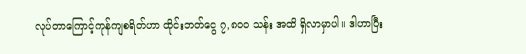လုပ်တာကြောင့်ကုန်ကျစရိတ်ဟာ ထိုင်းဘတ်ငွေ ၇,၈၀၀ သန်း အထိ ရှိလာမှာပါ။ ဒါဟာပြီး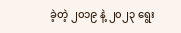ခဲ့တဲ့ ၂၀၁၉ နဲ့ ၂၀၂၃ ရွေး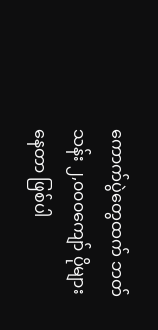ကောက်ပွဲတွေထက် ဘတ်သန်း ၂,၀၀၀ကျော် ပိုများနေတာ ဖြစ်ပါ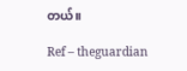တယ်။

Ref – theguardian